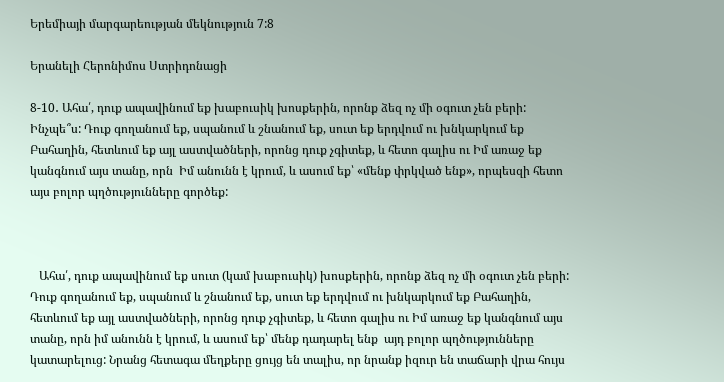Երեմիայի մարգարեության մեկնություն 7:8

Երանելի Հերոնիմոս Ստրիդոնացի

8-10․ Ահա՛, դուք ապավինում եք խաբուսիկ խոսքերին, որոնք ձեզ ոչ մի օգուտ չեն բերի: Ինչպե՞ս: Դուք գողանում եք, սպանում և շնանում եք, սուտ եք երդվում ու խնկարկում եք Բահաղին, հետևում եք այլ աստվածների, որոնց դուք չգիտեք, և հետո գալիս ու Իմ առաջ եք կանգնում այս տանը, որն  Իմ անունն է կրում, և ասում եք՝ «մենք փրկված ենք», որպեսզի հետո այս բոլոր պղծությունները գործեք:



   Ահա՛, դուք ապավինում եք սուտ (կամ խաբուսիկ) խոսքերին, որոնք ձեզ ոչ մի օգուտ չեն բերի: Դուք գողանում եք, սպանում և շնանում եք, սուտ եք երդվում ու խնկարկում եք Բահաղին, հետևում եք այլ աստվածների, որոնց դուք չգիտեք, և հետո գալիս ու Իմ առաջ եք կանգնում այս տանը, որն իմ անունն է կրում, և ասում եք՝ մենք դադարել ենք  այդ բոլոր պղծությունները կատարելուց: Նրանց հետագա մեղքերը ցույց են տալիս, որ նրանք իզուր են տաճարի վրա հույս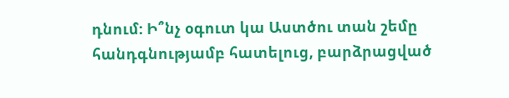դնում: Ի՞նչ օգուտ կա Աստծու տան շեմը հանդգնությամբ հատելուց, բարձրացված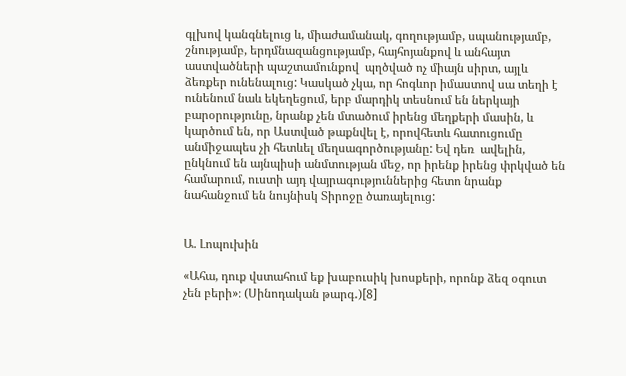գլխով կանգնելուց և, միաժամանակ, գողությամբ, սպանությամբ, շնությամբ, երդմնազանցությամբ, հայհոյանքով և անհայտ աստվածների պաշտամունքով  պղծված ոչ միայն սիրտ, այլև ձեռքեր ունենալուց: Կասկած չկա, որ հոգևոր իմաստով սա տեղի է ունենում նաև եկեղեցում, երբ մարդիկ տեսնում են ներկայի բարօրությունը, նրանք չեն մտածում իրենց մեղքերի մասին, և կարծում են, որ Աստված թաքնվել է, որովհետև հատուցումը անմիջապես չի հետևել մեղսագործությանը: Եվ դեռ  ավելին, ընկնում են այնպիսի անմտության մեջ, որ իրենք իրենց փրկված են համարում, ուստի այդ վայրագություններից հետո նրանք նահանջում են նույնիսկ Տիրոջը ծառայելուց:


Ա. Լոպուխին

«Ահա, դուք վստահում եք խաբուսիկ խոսքերի, որոնք ձեզ օգուտ չեն բերի»։ (Սինոդական թարգ․)[8]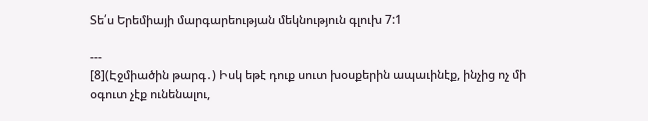Տե՛ս Երեմիայի մարգարեության մեկնություն գլուխ 7:1

---
[8](Էջմիածին թարգ․) Իսկ եթէ դուք սուտ խօսքերին ապաւինէք, ինչից ոչ մի օգուտ չէք ունենալու,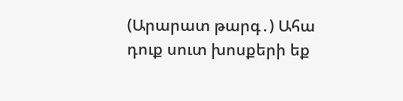(Արարատ թարգ․) Ահա դուք սուտ խոսքերի եք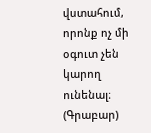վստահում, որոնք ոչ մի օգուտ չեն կարող ունենալ։
(Գրաբար)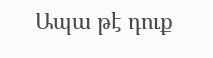Ապա թէ դուք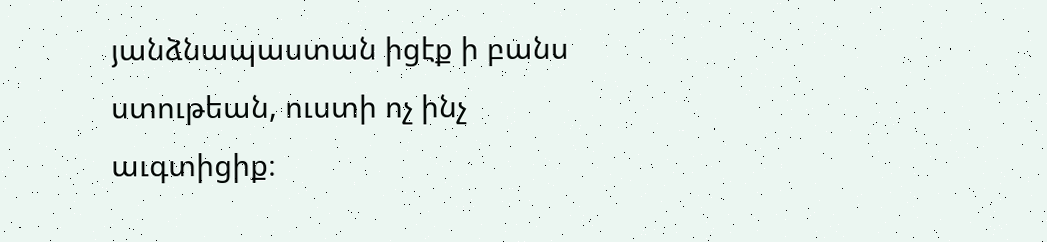յանձնապաստան իցէք ի բանս ստութեան, ուստի ոչ ինչ աւգտիցիք։